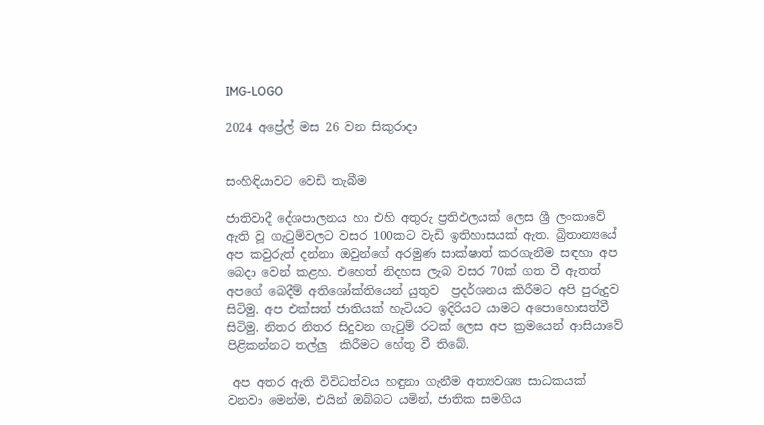IMG-LOGO

2024 අප්‍රේල් මස 26 වන සිකුරාදා


සංහිඳියාවට වෙඩි තැබීම

ජාතිවාදී දේශපාලනය හා එහි අතුරු ප්‍රතිඵලයක් ලෙස ශ්‍රී ලංකාවේ ඇති වූ ගැටුම්වලට වසර 100කට වැඩි ඉතිහාසයක් ඇත. බ්‍රිතාන්‍යයේ අප කවුරුත් දන්නා ඔවුන්ගේ අරමුණ සාක්ෂාත් කරගැනීම සඳහා අප බෙදා වෙන් කළහ. එහෙත් නිදහස ලැබ වසර 70ක් ගත වී ඇතත් අපගේ බෙදීම් අතිශෝක්තියෙන් යුතුව  ප්‍රදර්ශනය කිරීමට අපි පුරුදුව සිටිමු. අප එක්සත් ජාතියක් හැටියට ඉදිරියට යාමට අපොහොසත්වී සිටිමු. නිතර නිතර සිදුවන ගැටුම් රටක් ලෙස අප ක්‍රමයෙන් ආසියාවේ පිළිකන්නට තල්ලු  කිරීමට හේතු වී තිබේ.

 අප අතර ඇති විවිධත්වය හඳුනා ගැනීම අත්‍යවශ්‍ය සාධකයක් වනවා මෙන්ම, එයින් ඔබ්බට යමින්, ජාතික සමගිය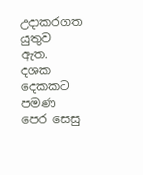උදාකරගත යුතුව ඇත. දශක දෙකකට පමණ පෙර සෙසු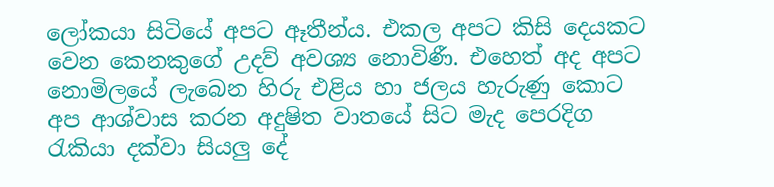ලෝකයා සිටියේ අපට ඈතීන්ය. එකල අපට කිසි දෙයකට වෙන කෙනකුගේ උදව් අවශ්‍ය නොවිණී. එහෙත් අද අපට නොමිලයේ ලැබෙන හිරු එළිය හා ජලය හැරුණු කොට අප ආශ්වාස කරන අදුෂිත වාතයේ සිට මැද පෙරදිග රැකියා දක්වා සියලු දේ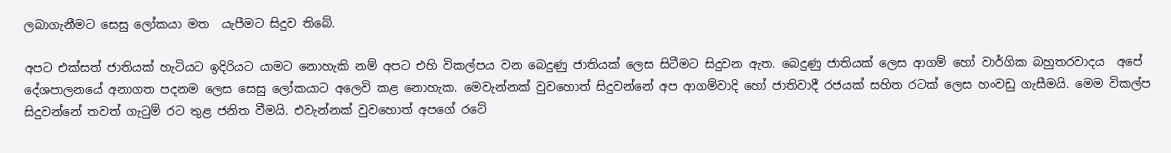ලබාගැනීමට සෙසු ලෝකයා මත  යැපීමට සිදුව තිබේ.

අපට එක්සත් ජාතියක් හැටියට ඉදිරියට යාමට නොහැකි නම් අපට එහි විකල්පය වන බෙදුණු ජාතියක් ලෙස සිටීමට සිදුවන ඇත. බෙදුණු ජාතියක් ලෙස ආගම් හෝ වාර්ගික බහුතරවාදය  අපේ දේශපාලනයේ අනාගත පදනම ලෙස සෙසු ලෝකයාට අලෙවි කළ නොහැක. මෙවැන්නක් වුවහොත් සිදුවන්නේ අප ආගම්වාදි හෝ ජාතිවාදී රජයක් සහිත රටක් ලෙස හංවඩු ගැසීමයි. මෙම විකල්ප සිදුවන්නේ තවත් ගැටුම් රට තුළ ජනිත වීමයි. එවැන්නක් වුවහොත් අපගේ රටේ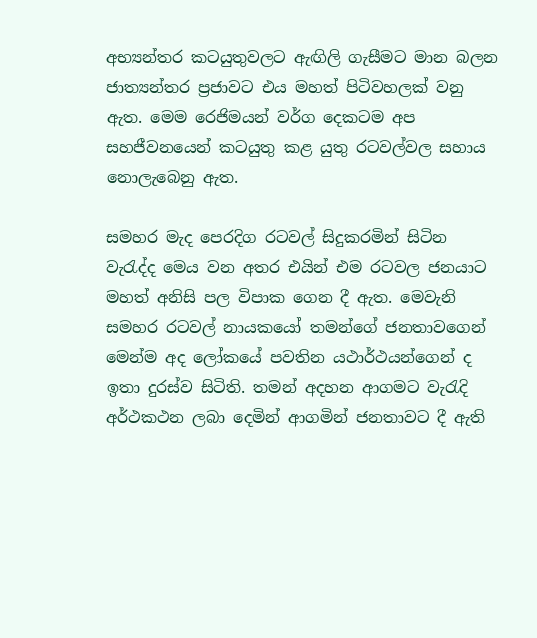අභ්‍යන්තර කටයුතුවලට ඇඟිලි ගැසීමට මාන බලන ජාත්‍යන්තර ප්‍රජාවට එය මහත් පිටිවහලක් වනු ඇත. මෙම රෙජිමයන් වර්ග දෙකටම අප සහජීවනයෙන් කටයුතු කළ යුතු රටවල්වල සහාය නොලැබෙනු ඇත.

සමහර මැද පෙරදිග රටවල් සිදුකරමින් සිටින වැරැද්ද මෙය වන අතර එයින් එම රටවල ජනයාට මහත් අනිසි පල විපාක ගෙන දී ඇත. මෙවැනි සමහර රටවල් නායකයෝ තමන්ගේ ජනතාවගෙන් මෙන්ම අද ලෝකයේ පවතින යථාර්ථයන්ගෙන් ද ඉතා දුරස්ව සිටිති. තමන් අදහන ආගමට වැරැදි අර්ථකථන ලබා දෙමින් ආගමින් ජනතාවට දී ඇති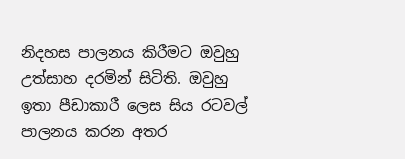නිදහස පාලනය කිරීමට ඔවුහු උත්සාහ දරමින් සිටිති. ඔවුහු ඉතා පීඩාකාරී ලෙස සිය රටවල් පාලනය කරන අතර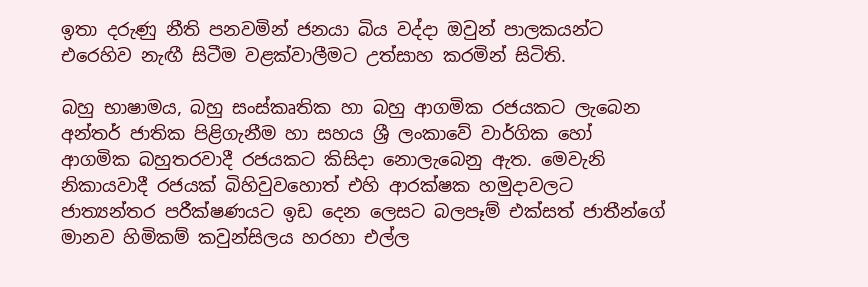ඉතා දරුණු නීති පනවමින් ජනයා බිය වද්දා ඔවුන් පාලකයන්ට එරෙහිව නැඟී සිටීම වළක්වාලීමට උත්සාහ කරමින් සිටිති.

බහු භාෂාමය, බහු සංස්කෘතික හා බහු ආගමික රජයකට ලැබෙන අන්තර් ජාතික පිළිගැනීම හා සහය ශ්‍රී ලංකාවේ වාර්ගික හෝ ආගමික බහුතරවාදී රජයකට කිසිදා නොලැබෙනු ඇත. මෙවැනි නිකායවාදී රජයක් බිහිවුවහොත් එහි ආරක්ෂක හමුදාවලට ජාත්‍යන්තර පරීක්ෂණයට ඉඩ දෙන ලෙසට බලපෑම් එක්සත් ජාතීන්ගේ මානව හිමිකම් කවුන්සිලය හරහා එල්ල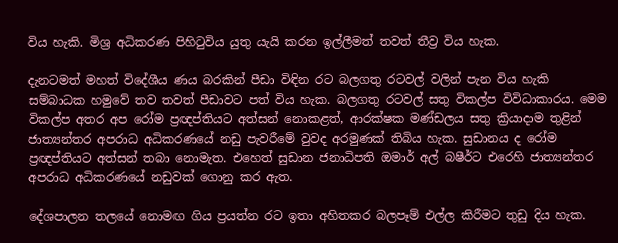විය හැකි. මිශ්‍ර අධිකරණ පිහිටුවිය යුතු යැයි කරන ඉල්ලීමත් තවත් තීව්‍ර විය හැක.

දැනටමත් මහත් විදේශීය ණය බරකින් පීඩා විඳින රට බලගතු රටවල් වලින් පැන විය හැකි සම්බාධක හමුවේ තව තවත් පීඩාවට පත් විය හැක. බලගතු රටවල් සතු විකල්ප විවිධාකාරය. මෙම විකල්ප අතර අප රෝම ප්‍රඥප්තියට අත්සන් නොකළත්, ආරක්ෂක මණ්ඩලය සතු ක්‍රියාදාම තුළින් ජාත්‍යන්තර අපරාධ අධිකරණයේ නඩු පැවරීමේ වුවද අරමුණක් තිබිය හැක. සුඩානය ද රෝම ප්‍රඥප්තියට අත්සන් තබා නොමැත. එහෙත් සුඩාන ජනාධිපති ඔමාර් අල් බෂීර්ට එරෙහි ජාත්‍යන්තර අපරාධ අධිකරණයේ නඩුවක් ගොනු කර ඇත.

දේශපාලන තලයේ නොමඟ ගිය ප්‍රයත්න රට ඉතා අහිතකර බලපෑම් එල්ල කිරීමට තුඩු දිය හැක.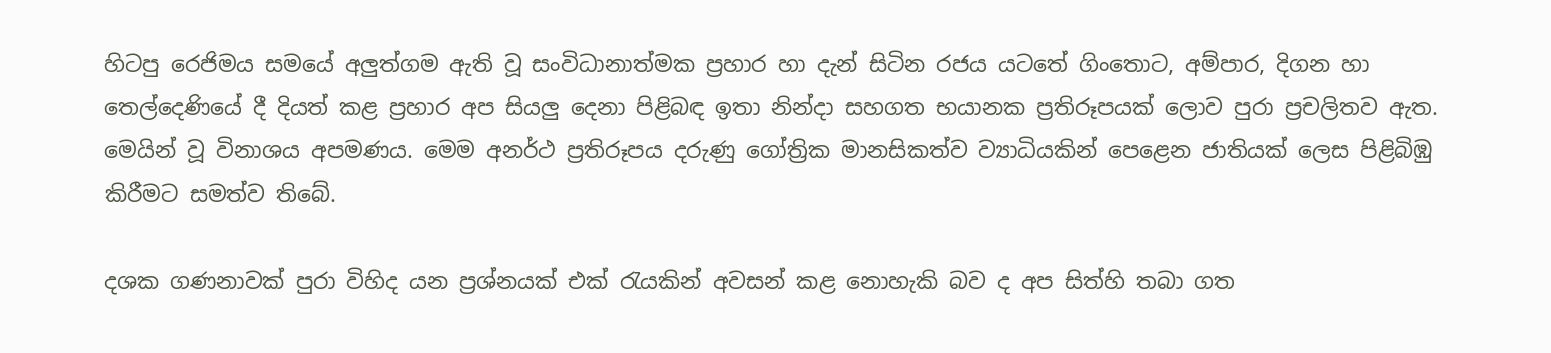හිටපු රෙජිමය සමයේ අලුත්ගම ඇති වූ සංවිධානාත්මක ප්‍රහාර හා දැන් සිටින රජය යටතේ ගිංතොට, අම්පාර, දිගන හා තෙල්දෙණියේ දී දියත් කළ ප්‍රහාර අප සියලු දෙනා පිළිබඳ ඉතා නින්දා සහගත භයානක ප්‍රතිරූපයක් ලොව පුරා ප්‍රචලිතව ඇත. මෙයින් වූ විනාශය අපමණය. මෙම අනර්ථ ප්‍රතිරූපය දරුණු ගෝත්‍රික මානසිකත්ව ව්‍යාධියකින් පෙළෙන ජාතියක් ලෙස පිළිබිඹු කිරීමට සමත්ව තිබේ.

දශක ගණනාවක් පුරා විහිද යන ප්‍රශ්නයක් එක් රැයකින් අවසන් කළ නොහැකි බව ද අප සිත්හි තබා ගත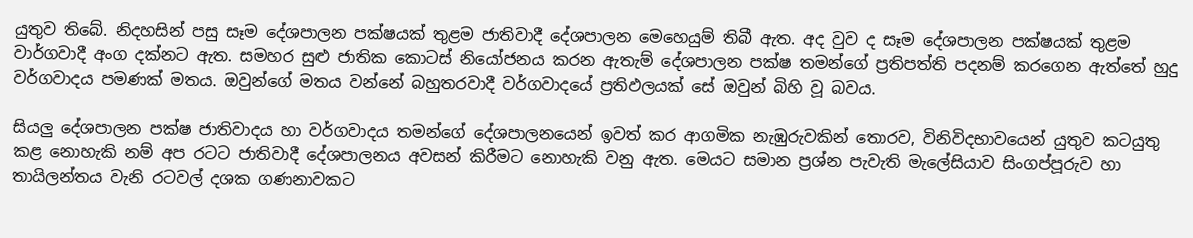යුතුව තිබේ. නිදහසින් පසු සෑම දේශපාලන පක්ෂයක් තුළම ජාතිවාදී දේශපාලන මෙහෙයුම් තිබී ඇත. අද වුව ද සෑම දේශපාලන පක්ෂයක් තුළම වාර්ගවාදී අංග දක්නට ඇත. සමහර සුළු ජාතික කොටස් නියෝජනය කරන ඇතැම් දේශපාලන පක්ෂ තමන්ගේ ප්‍රතිපත්ති පදනම් කරගෙන ඇත්තේ හුදු වර්ගවාදය පමණක් මතය. ඔවුන්ගේ මතය වන්නේ බහුතරවාදී වර්ගවාදයේ ප්‍රතිඵලයක් සේ ඔවුන් බිහි වූ බවය.

සියලු දේශපාලන පක්ෂ ජාතිවාදය හා වර්ගවාදය තමන්ගේ දේශපාලනයෙන් ඉවත් කර ආගමික නැඹුරුවකින් තොරව, විනිවිදභාවයෙන් යුතුව කටයුතු කළ නොහැකි නම් අප රටට ජාතිවාදී දේශපාලනය අවසන් කිරීමට නොහැකි වනු ඇත. මෙයට සමාන ප්‍රශ්න පැවැති මැලේසියාව සිංගප්පූරුව හා තායිලන්තය වැනි රටවල් දශක ගණනාවකට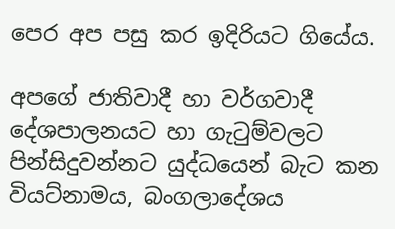පෙර අප පසු කර ඉදිරියට ගියේය.

අපගේ ජාතිවාදී හා වර්ගවාදී දේශපාලනයට හා ගැටුම්වලට පින්සිදුවන්නට යුද්ධයෙන් බැට කන වියට්නාමය, බංගලාදේශය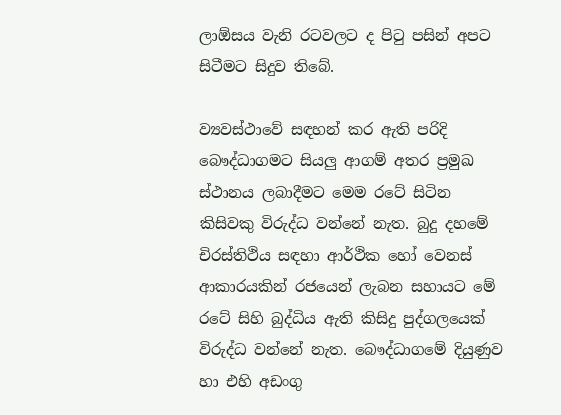ලාඕසය වැනි රටවලට ද පිටු පසින් අපට සිටීමට සිදුව තිබේ.

ව්‍යවස්ථාවේ සඳහන් කර ඇති පරිදි බෞද්ධාගමට සියලු ආගම් අතර ප්‍රමුඛ ස්ථානය ලබාදීමට මෙම රටේ සිටින කිසිවකු විරුද්ධ වන්නේ නැත. බුදු දහමේ චිරස්තිථිය සඳහා ආර්ථික හෝ වෙනස් ආකාරයකින් රජයෙන් ලැබන සහායට මේ රටේ සිහි බුද්ධිය ඇති කිසිදු පුද්ගලයෙක් විරුද්ධ වන්නේ නැත. බෞද්ධාගමේ දියුණුව හා එහි අඩංගු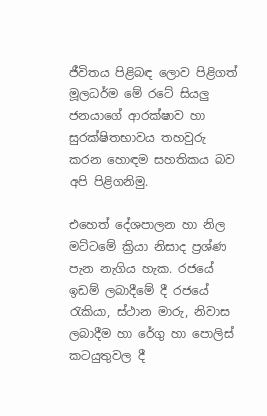ජීවිතය පිළිබඳ ලොව පිළිගත් මූලධර්ම මේ රටේ සියලු ජනයාගේ ආරක්ෂාව හා සුරක්ෂිතභාවය තහවුරු කරන හොඳම සහතිකය බව අපි පිළිගනිමු.

එහෙත් දේශපාලන හා නිල මට්ටමේ ක්‍රියා නිසාද ප්‍රශ්ණ පැන නැගිය හැක. රජයේ ඉඩම් ලබාදීමේ දී රජයේ රැකියා, ස්ථාන මාරු, නිවාස ලබාදීම හා රේගු හා පොලිස් කටයුතුවල දී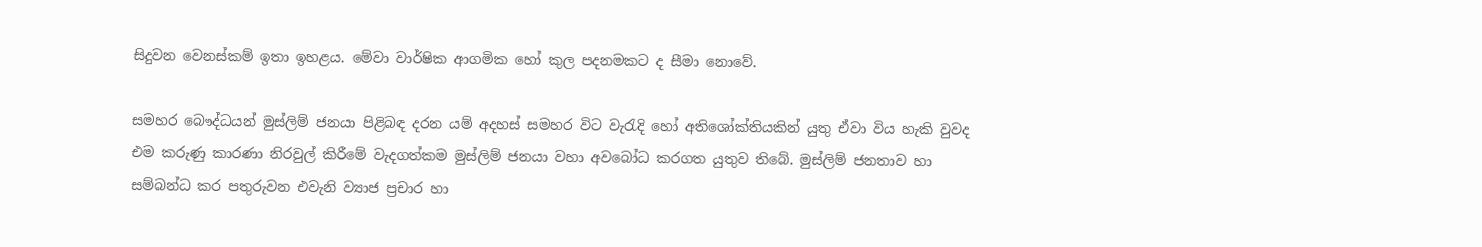සිදුවන වෙනස්කම් ඉතා ඉහළය. මේවා වාර්ෂික ආගමික හෝ කුල පදනමකට ද සීමා නොවේ.

සමහර බෞද්ධයන් මුස්ලිම් ජනයා පිළිබඳ දරන යම් අදහස් සමහර විට වැරැදි හෝ අතිශෝක්තියකින් යුතු ඒවා විය හැකි වුවද එම කරුණු කාරණා නිරවුල් කිරීමේ වැදගත්කම මුස්ලිම් ජනයා වහා අවබෝධ කරගත යුතුව තිබේ. මුස්ලිම් ජනතාව හා සම්බන්ධ කර පතුරුවන එවැනි ව්‍යාජ ප්‍රචාර හා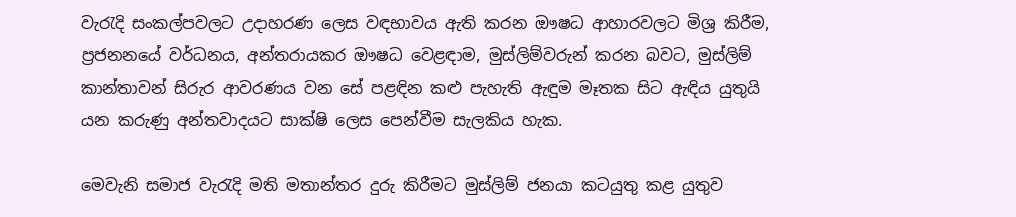වැරැදි සංකල්පවලට උදාහරණ ලෙස වඳභාවය ඇති කරන ඖෂධ ආහාරවලට මිශ්‍ර කිරීම, ප්‍රජනනයේ වර්ධනය, අන්තරායකර ඖෂධ වෙළඳාම, මුස්ලිම්වරුන් කරන බවට, මුස්ලිම් කාන්තාවන් සිරුර ආවරණය වන සේ පළඳින කළු පැහැති ඇඳුම මෑතක සිට ඇඳිය යුතුයි යන කරුණු අන්තවාදයට සාක්ෂි ලෙස පෙන්වීම සැලකිය හැක.

මෙවැනි සමාජ වැරැදි මති මතාන්තර දුරු කිරීමට මුස්ලිම් ජනයා කටයුතු කළ යුතුව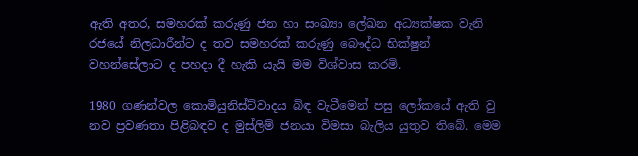ඇති අතර, සමහරක් කරුණු ජන හා සංඛ්‍යා ලේඛන අධ්‍යක්ෂක වැනි රජයේ නිලධාරීන්ට ද තව සමහරක් කරුණු බෞද්ධ භික්ෂුන් වහන්සේලාට ද පහදා දී හැකි යැයි මම විශ්වාස කරමි.

1980 ගණන්වල කොමියුනිස්ට්වාදය බිඳ වැටීමෙන් පසු ලෝකයේ ඇති වු නව ප්‍රවණතා පිළිබඳව ද මුස්ලිම් ජනයා විමසා බැලිය යුතුව තිබේ. මෙම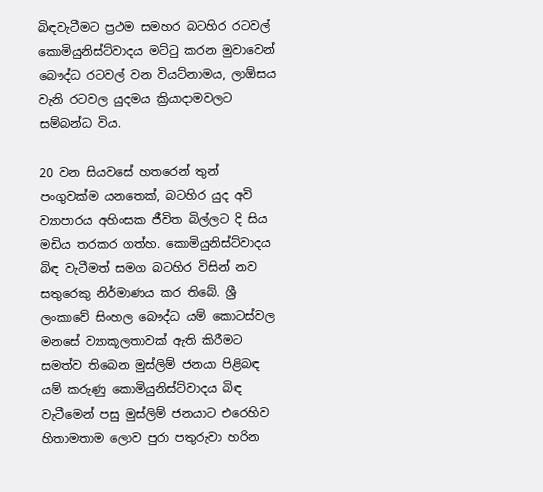බිඳවැටීමට ප්‍රථම සමහර බටහිර රටවල් කොමියුනිස්ට්වාදය මට්ටු කරන මුවාවෙන් බෞද්ධ රටවල් වන වියට්නාමය, ලාඕසය වැනි රටවල යුදමය ක්‍රියාදාමවලට සම්බන්ධ විය.

20 වන සියවසේ හතරෙන් තුන් පංගුවක්ම යනතෙක්, බටහිර යුද අවි ව්‍යාපාරය අහිංසක ජීවිත බිල්ලට දි සිය මඩිය තරකර ගත්හ. කොමියුනිස්ට්වාදය බිඳ වැටීමත් සමග බටහිර විසින් නව සතුරෙකු නිර්මාණය කර තිබේ. ශ්‍රී ලංකාවේ සිංහල බෞද්ධ යම් කොටස්වල මනසේ ව්‍යාකූලතාවක් ඇති කිරීමට සමත්ව තිබෙන මුස්ලිම් ජනයා පිළිබඳ යම් කරුණු කොමියුනිස්ට්වාදය බිඳ වැටීමෙන් පසු මුස්ලිම් ජනයාට එරෙහිව හිතාමතාම ලොව පුරා පතුරුවා හරින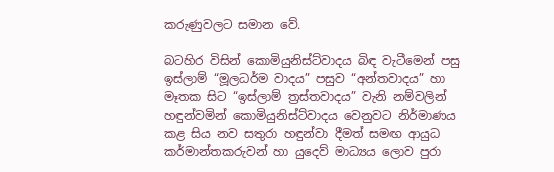කරුණුවලට සමාන වේ.

බටහිර විසින් කොමියුනිස්ට්වාදය බිඳ වැටීමෙන් පසු ඉස්ලාම් “මූලධර්ම වාදය” පසුව “අන්තවාදය” හා මෑතක සිට “ඉස්ලාම් ත්‍රස්තවාදය” වැනි නම්වලින් හඳුන්වමින් කොමියුනිස්ට්වාදය වෙනුවට නිර්මාණය කළ සිය නව සතුරා හඳුන්වා දීමත් සමඟ ආයුධ කර්මාන්තකරුවන් හා යුදෙව් මාධ්‍යය ලොව පුරා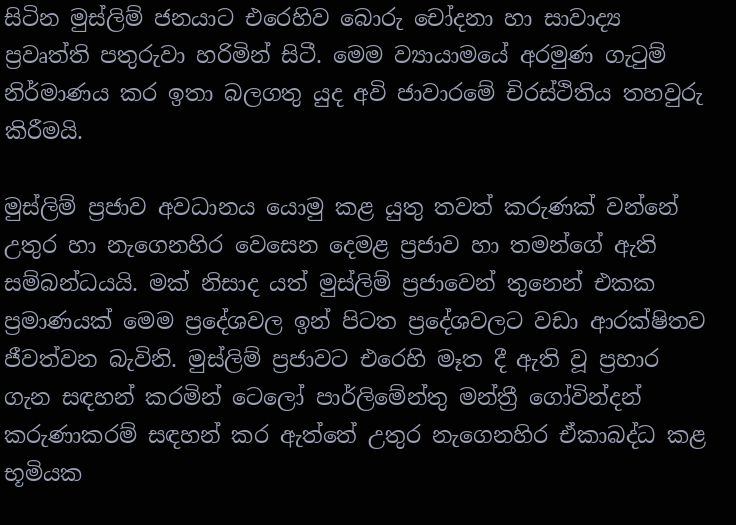සිටින මුස්ලිම් ජනයාට එරෙහිව බොරු චෝදනා හා සාවාද්‍ය ප්‍රවෘත්ති පතුරුවා හරිමින් සිටී. මෙම ව්‍යායාමයේ අරමුණ ගැටුම් නිර්මාණය කර ඉතා බලගතු යුද අවි ජාවාරමේ චිරස්ථිතිය තහවුරු කිරීමයි.

මුස්ලිම් ප්‍රජාව අවධානය යොමු කළ යුතු තවත් කරුණක් වන්නේ උතුර හා නැගෙනහිර වෙසෙන දෙමළ ප්‍රජාව හා තමන්ගේ ඇති සම්බන්ධයයි. මක් නිසාද යත් මුස්ලිම් ප්‍රජාවෙන් තුනෙන් එකක ප්‍රමාණයක් මෙම ප්‍රදේශවල ඉන් පිටත ප්‍රදේශවලට වඩා ආරක්ෂිතව ජීවත්වන බැවිනි. මුස්ලිම් ප්‍රජාවට එරෙහි මෑත දී ඇති වූ ප්‍රහාර ගැන සඳහන් කරමින් ටෙලෝ පාර්ලිමේන්තු මන්ත්‍රී ගෝවින්දන් කරුණාකරම් සඳහන් කර ඇත්තේ උතුර නැගෙනහිර ඒකාබද්ධ කළ භූමියක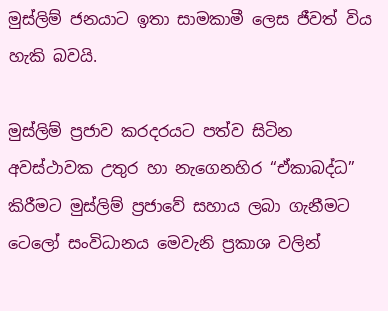මුස්ලිම් ජනයාට ඉතා සාමකාමී ලෙස ජීවත් විය හැකි බවයි.

මුස්ලිම් ප්‍රජාව කරදරයට පත්ව සිටින අවස්ථාවක උතුර හා නැගෙනහිර “ඒකාබද්ධ” කිරීමට මුස්ලිම් ප්‍රජාවේ සහාය ලබා ගැනීමට ටෙලෝ සංවිධානය මෙවැනි ප්‍රකාශ වලින්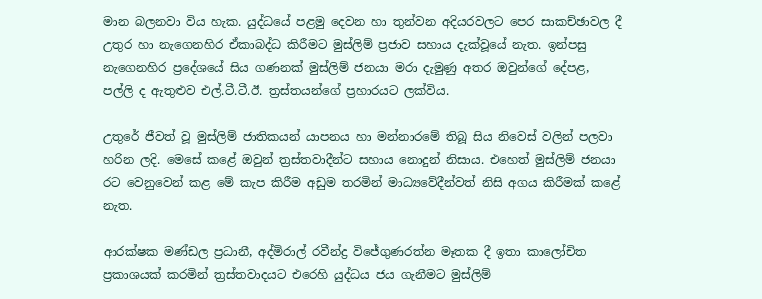මාන බලනවා විය හැක. යුද්ධයේ පළමු දෙවන හා තුන්වන අදියරවලට පෙර සාකච්ඡාවල දී උතුර හා නැගෙනහිර ඒකාබද්ධ කිරීමට මුස්ලිම් ප්‍රජාව සහාය දැක්වූයේ නැත. ඉන්පසු නැගෙනහිර ප්‍රදේශයේ සිය ගණනක් මුස්ලිම් ජනයා මරා දැමුණු අතර ඔවුන්ගේ දේපළ, පල්ලි ද ඇතුළුව එල්.ටී.ටී.ඊ. ත්‍රස්තයන්ගේ ප්‍රහාරයට ලක්විය.

උතුරේ ජීවත් වූ මුස්ලිම් ජාතිකයන් යාපනය හා මන්නාරමේ තිබූ සිය නිවෙස් වලින් පලවා හරින ලදි. මෙසේ කළේ ඔවුන් ත්‍රස්තවාදීන්ට සහාය නොදුන් නිසාය. එහෙත් මුස්ලිම් ජනයා රට වෙනුවෙන් කළ මේ කැප කිරීම අඩුම තරමින් මාධ්‍යවේදීන්වත් නිසි අගය කිරීමක් කළේ නැත.

ආරක්ෂක මණ්ඩල ප්‍රධානී, අද්මිරාල් රවීන්ද්‍ර විජේගුණරත්න මෑතක දී ඉතා කාලෝචිත ප්‍රකාශයක් කරමින් ත්‍රස්තවාදයට එරෙහි යුද්ධය ජය ගැනීමට මුස්ලිම්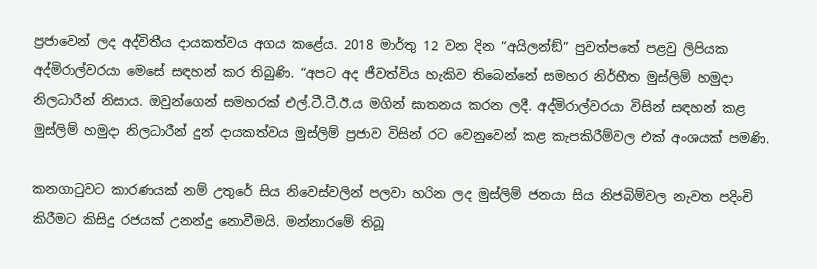ප්‍රජාවෙන් ලද අද්විතීය දායකත්වය අගය කළේය. 2018 මාර්තු 12 වන දින “අයිලන්ඞ්” පුවත්පතේ පළවු ලිපියක අද්මිරාල්වරයා මෙසේ සඳහන් කර තිබුණි. “අපට අද ජීවත්විය හැකිව තිබෙන්නේ සමහර නිර්භීත මුස්ලිම් හමුදා නිලධාරීන් නිසාය. ඔවුන්ගෙන් සමහරක් එල්.ටී.ටී.ඊ.ය මගින් ඝාතනය කරන ලදී. අද්මිරාල්වරයා විසින් සඳහන් කළ මුස්ලිම් හමුදා නිලධාරීන් දුන් දායකත්වය මුස්ලිම් ප්‍රජාව විසින් රට වෙනුවෙන් කළ කැපකිරීම්වල එක් අංශයක් පමණි.

කනගාටුවට කාරණයක් නම් උතුරේ සිය නිවෙස්වලින් පලවා හරින ලද මුස්ලිම් ජනයා සිය නිජබිම්වල නැවත පදිංචි කිරීමට කිසිදු රජයක් උනන්දු නොවීමයි. මන්නාරමේ තිබූ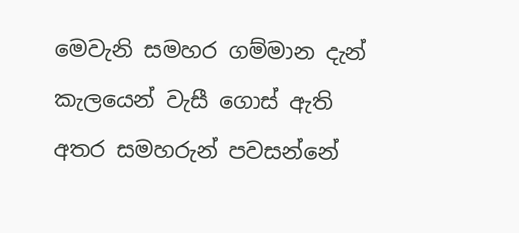මෙවැනි සමහර ගම්මාන දැන් කැලයෙන් වැසී ගොස් ඇති අතර සමහරුන් පවසන්නේ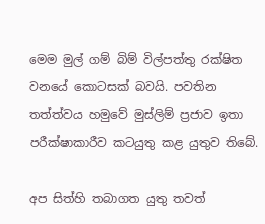මෙම මුල් ගම් බිම් විල්පත්තු රක්ෂිත වනයේ කොටසක් බවයි. පවතින තත්ත්වය හමුවේ මුස්ලිම් ප්‍රජාව ඉතා පරීක්ෂාකාරීව කටයුතු කළ යුතුව තිබේ.

අප සිත්හි තබාගත යුතු තවත්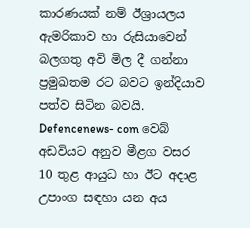කාරණයක් නම් ඊශ්‍රායලය ඇමරිකාව හා රුසියාවෙන් බලගතු අවි මිල දී ගන්නා ප්‍රමුඛතම රට බවට ඉන්දියාව පත්ව සිටින බවයි.  Defencenews- com වෙබ් අඩවියට අනුව මීළග වසර 10 තුළ ආයුධ හා ඊට අදාළ උපාංග සඳහා යන අය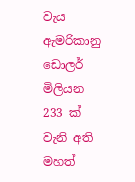වැය ඇමරිකානු ඩොලර් මිලියන 233 ක් වැනි අති මහත්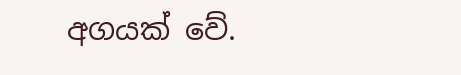අගයක් වේ.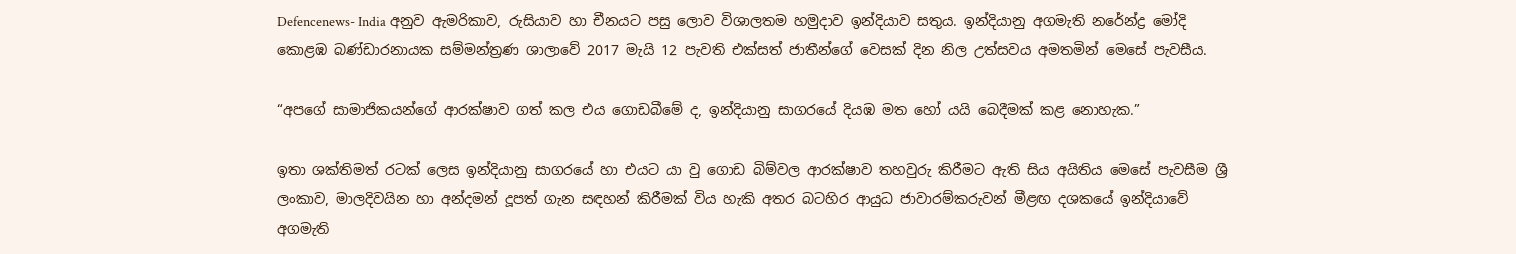Defencenews- India අනුව ඇමරිකාව, රුසියාව හා චීනයට පසු ලොව විශාලතම හමුදාව ඉන්දියාව සතුය. ඉන්දියානු අගමැති නරේන්ද්‍ර මෝදි කොළඹ බණ්ඩාරනායක සම්මන්ත්‍රණ ශාලාවේ 2017 මැයි 12 පැවති එක්සත් ජාතීන්ගේ වෙසක් දින නිල උත්සවය අමතමින් මෙසේ පැවසීය.

“අපගේ සාමාජිකයන්ගේ ආරක්ෂාව ගත් කල එය ගොඩබීමේ ද, ඉන්දියානු සාගරයේ දියඹ මත හෝ යයි බෙදීමක් කළ නොහැක.”

ඉතා ශක්තිමත් රටක් ලෙස ඉන්දියානු සාගරයේ හා එයට යා වු ගොඩ බිම්වල ආරක්ෂාව තහවුරු කිරීමට ඇති සිය අයිතිය මෙසේ පැවසීම ශ්‍රී ලංකාව, මාලදිවයින හා අන්දමන් දූපත් ගැන සඳහන් කිරීමක් විය හැකි අතර බටහිර ආයුධ ජාවාරම්කරුවන් මීළඟ දශකයේ ඉන්දියාවේ අගමැති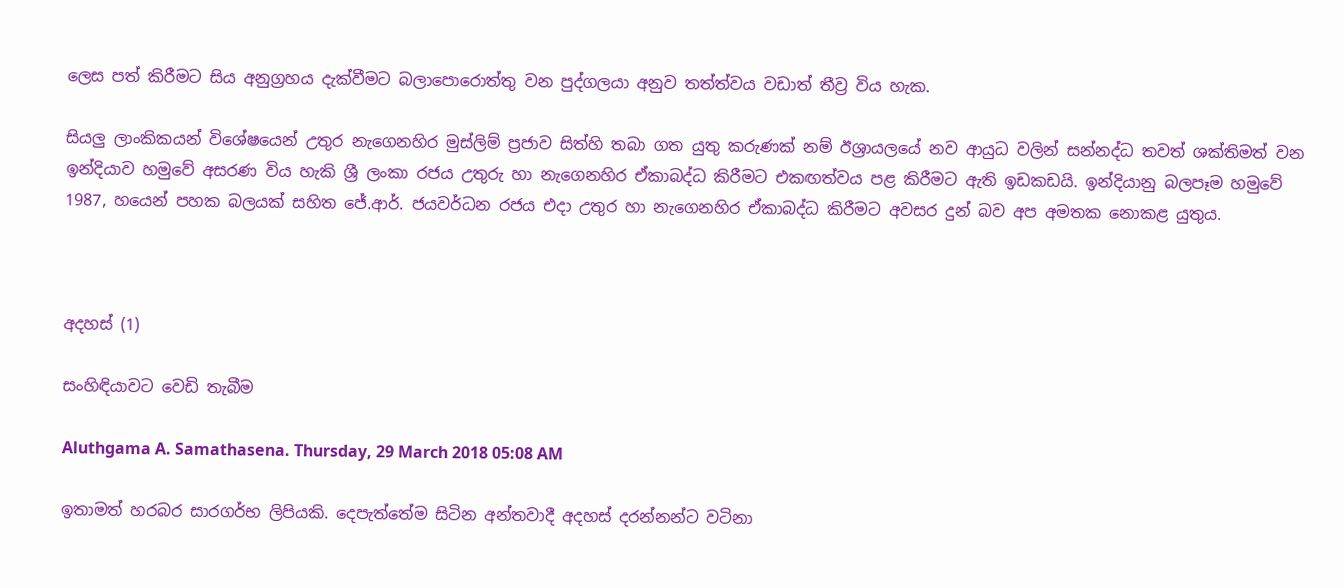ලෙස පත් කිරීමට සිය අනුග්‍රහය දැක්වීමට බලාපොරොත්තු වන පුද්ගලයා අනුව තත්ත්වය වඩාත් තීව්‍ර විය හැක.

සියලු ලාංකිකයන් විශේෂයෙන් උතුර නැගෙනහිර මුස්ලිම් ප්‍රජාව සිත්හි තබා ගත යුතු කරුණක් නම් ඊශ්‍රායලයේ නව ආයුධ වලින් සන්නද්ධ තවත් ශක්තිමත් වන ඉන්දියාව හමුවේ අසරණ විය හැකි ශ්‍රී ලංකා රජය උතුරු හා නැගෙනහිර ඒකාබද්ධ කිරීමට එකඟත්වය පළ කිරීමට ඇති ඉඩකඩයි. ඉන්දියානු බලපෑම හමුවේ 1987, හයෙන් පහක බලයක් සහිත ජේ.ආර්. ජයවර්ධන රජය එදා උතුර හා නැගෙනහිර ඒකාබද්ධ කිරීමට අවසර දුන් බව අප අමතක නොකළ යුතුය.



අදහස් (1)

සංහිඳියාවට වෙඩි තැබීම

Aluthgama A. Samathasena. Thursday, 29 March 2018 05:08 AM

ඉතාමත් හරබර සාරගර්භ ලිපියකි. දෙපැත්තේම සිටින අන්තවාදී අදහස් දරන්නන්ට වටිනා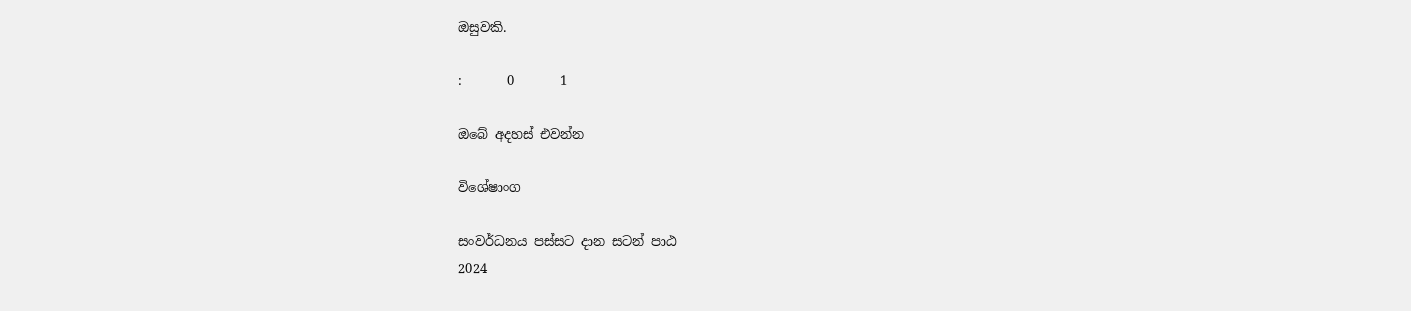ඔසුවකි.

:       0       1

ඔබේ අදහස් එවන්න

විශේෂාංග

සංවර්ධනය පස්සට දාන සටන් පාඨ
2024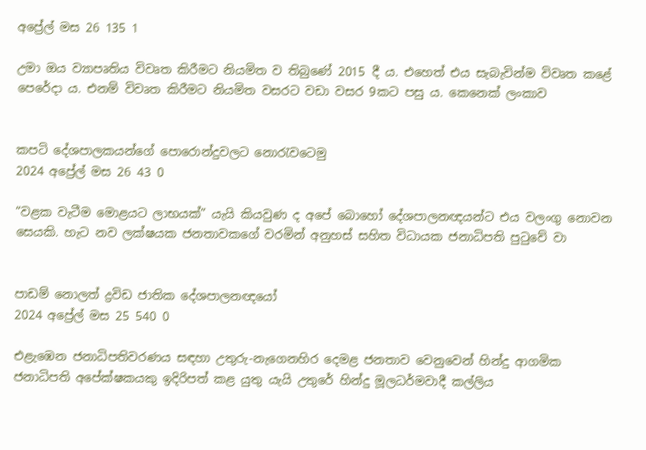අප්‍රේල් මස 26 135 1

උමා ඔය ව්‍යාපෘතිය විවෘත කිරීමට නියමිත ව තිබුණේ 2015 දී ය. එහෙත් එය සැබැවින්ම විවෘත කළේ පෙරේදා ය. එනම් විවෘත කිරීමට නියමිත වසරට වඩා වසර 9කට පසු ය. කෙනෙක් ලංකාව


කපටි දේශපාලකයන්ගේ පොරොන්දුවලට නොරැවටෙමු
2024 අප්‍රේල් මස 26 43 0

“වළක වැටීම මොළයට ලාභයක්” යැයි කියවුණ ද අපේ බොහෝ දේශපාලනඥයන්ට එය වලංගු නොවන සෙයකි. හැට නව ලක්ෂයක ජනතාවකගේ වරමින් අනුහස් සහිත විධායක ජනාධිපති පුටුවේ වා


පාඩම් නොලත් ද්‍රවිඩ ජාතික දේශපාලනඥයෝ
2024 අප්‍රේල් මස 25 540 0

එළැඹෙන ජනාධිපතිවරණය සඳහා උතුරු-නැගෙනහිර දෙමළ ජනතාව වෙනුවෙන් හින්දු ආගමික ජනාධිපති අපේක්ෂකයකු ඉදිරිපත් කළ යුතු යැයි උතුරේ හින්දු මූලධර්මවාදී කල්ලිය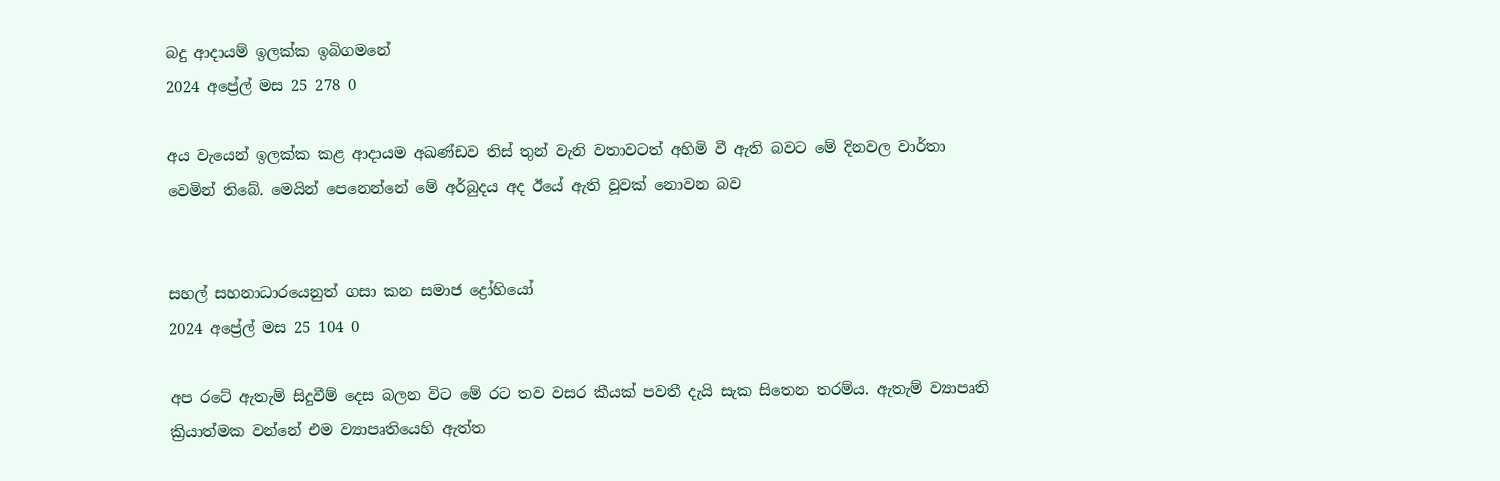බදු ආදායම් ඉලක්ක ඉබිගමනේ
2024 අප්‍රේල් මස 25 278 0

අය වැයෙන් ඉලක්ක කළ ආදායම අඛණ්ඩව තිස් තුන් වැනි වතාවටත් අහිමි වී ඇති බවට මේ දිනවල වාර්තා වෙමින් තිබේ. මෙයින් පෙනෙන්නේ මේ අර්බුදය අද ඊයේ ඇති වූවක් නොවන බව


සහල් සහනාධාරයෙනුත් ගසා කන සමාජ ද්‍රෝහියෝ
2024 අප්‍රේල් මස 25 104 0

අප රටේ ඇතැම් සිදුවීම් දෙස බලන විට මේ රට තව වසර කීයක් පවතී දැයි සැක සිතෙන තරම්ය. ඇතැම් ව්‍යාපෘති ක්‍රියාත්මක වන්නේ එම ව්‍යාපෘතියෙහි ඇත්ත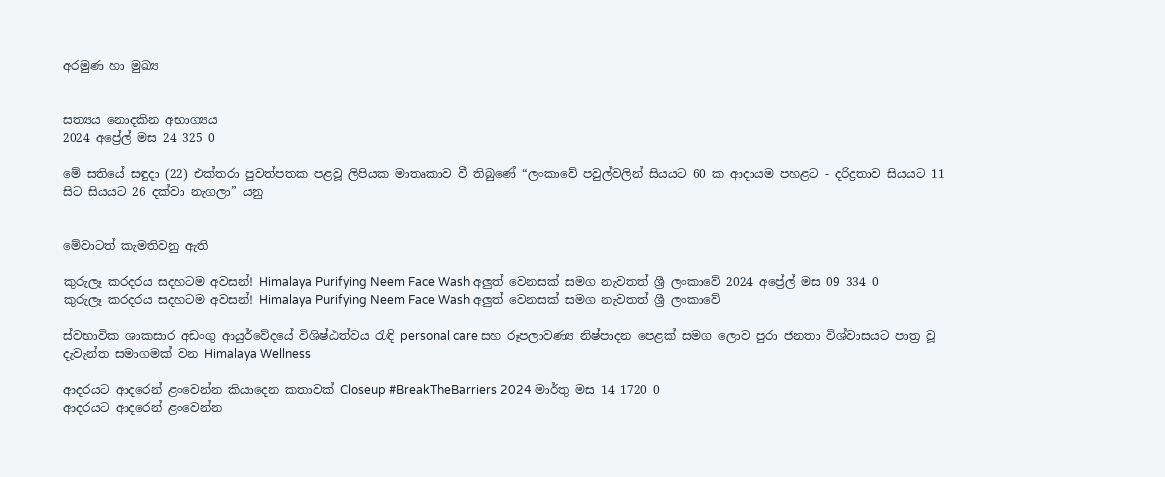අරමුණ හා මුඛ්‍ය


සත්‍යය නොදකින අභාග්‍යය
2024 අප්‍රේල් මස 24 325 0

මේ සතියේ සඳුදා (22) එක්තරා පුවත්පතක පළවූ ලිපියක මාතෘකාව වී තිබුණේ “ලංකාවේ පවුල්වලින් සියයට 60 ක ආදායම පහළට - දරිද්‍රතාව සියයට 11 සිට සියයට 26 දක්වා නැගලා” යනු


මේවාටත් කැමතිවනු ඇති

කුරුලෑ කරදරය සදහටම අවසන්! Himalaya Purifying Neem Face Wash අලුත් වෙනසක් සමග නැවතත් ශ්‍රී ලංකාවේ 2024 අප්‍රේල් මස 09 334 0
කුරුලෑ කරදරය සදහටම අවසන්! Himalaya Purifying Neem Face Wash අලුත් වෙනසක් සමග නැවතත් ශ්‍රී ලංකාවේ

ස්වභාවික ශාකසාර අඩංගු ආයුර්වේදයේ විශිෂ්ඨත්වය රැඳි personal care සහ රූපලාවණ්‍ය නිෂ්පාදන පෙළක් සමග ලොව පුරා ජනතා විශ්වාසයට පාත්‍ර වූ දැවැන්ත සමාගමක් වන Himalaya Wellness

ආදරයට ආදරෙන් ළංවෙන්න කියාදෙන කතාවක් Closeup #BreakTheBarriers 2024 මාර්තු මස 14 1720 0
ආදරයට ආදරෙන් ළංවෙන්න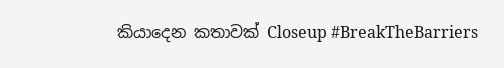කියාදෙන කතාවක් Closeup #BreakTheBarriers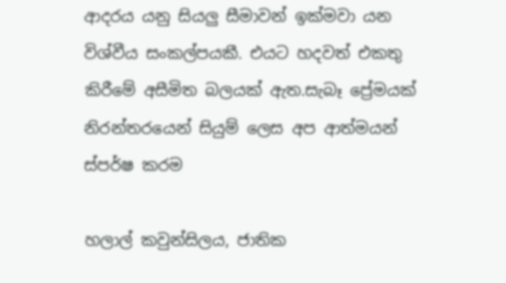ආදරය යනු සියලු සීමාවන් ඉක්මවා යන විශ්වීය සංකල්පයකී. එයට හදවත් එකතු කිරීමේ අසීමිත බලයක් ඇත.සැබෑ ප්‍රේමයක් නිරන්තරයෙන් සියුම් ලෙස අප ආත්මයන් ස්පර්ෂ කරම

හලාල් කවුන්සිලය, ජාතික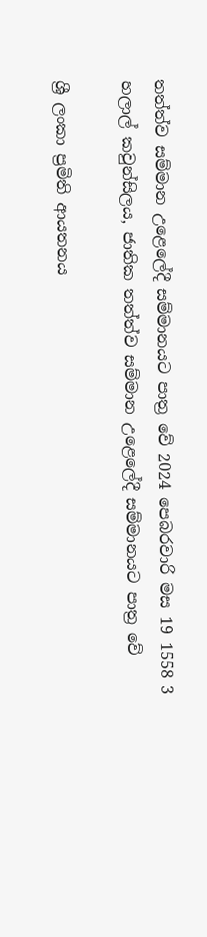තත්ත්ව සම්මාන උළෙලේදී සම්මානයට පාත්‍ර වේ 2024 පෙබරවාරි මස 19 1558 3
හලාල් කවුන්සිලය, ජාතික තත්ත්ව සම්මාන උළෙලේදී සම්මානයට පාත්‍ර වේ

ශ්‍රී ලංකා ප්‍රමිති ආයතනය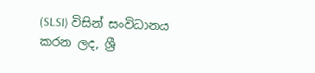(SLSI) විසින් සංවිධානය කරන ලද, ශ්‍රී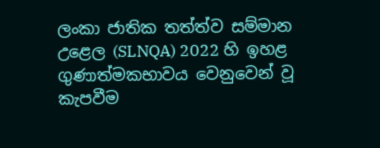ලංකා ජාතික තත්ත්ව සම්මාන උළෙල (SLNQA) 2022 හි ඉහළ ගුණාත්මකභාවය වෙනුවෙන් වූ කැපවීම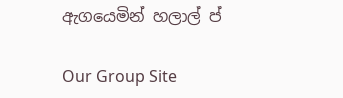ඇගයෙමින් හලාල් ප්

Our Group Site